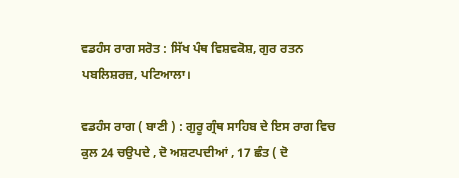ਵਡਹੰਸ ਰਾਗ ਸਰੋਤ : ਸਿੱਖ ਪੰਥ ਵਿਸ਼ਵਕੋਸ਼, ਗੁਰ ਰਤਨ ਪਬਲਿਸ਼ਰਜ਼, ਪਟਿਆਲਾ।

ਵਡਹੰਸ ਰਾਗ ( ਬਾਣੀ ) : ਗੁਰੂ ਗ੍ਰੰਥ ਸਾਹਿਬ ਦੇ ਇਸ ਰਾਗ ਵਿਚ ਕੁਲ 24 ਚਉਪਦੇ , ਦੋ ਅਸ਼ਟਪਦੀਆਂ , 17 ਛੰਤ ( ਦੋ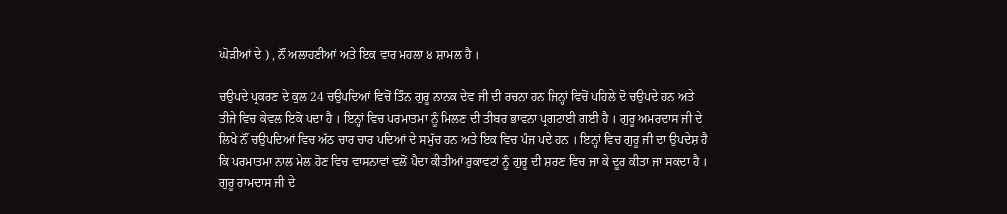ਘੋੜੀਆਂ ਦੇ ) , ਨੌਂ ਅਲਾਹਣੀਆਂ ਅਤੇ ਇਕ ਵਾਰ ਮਹਲਾ ੪ ਸ਼ਾਮਲ ਹੈ ।

ਚਉਪਦੇ ਪ੍ਰਕਰਣ ਦੇ ਕੁਲ 24 ਚਉਪਦਿਆਂ ਵਿਚੋਂ ਤਿੰਨ ਗੁਰੂ ਨਾਨਕ ਦੇਵ ਜੀ ਦੀ ਰਚਨਾ ਹਨ ਜਿਨ੍ਹਾਂ ਵਿਚੋਂ ਪਹਿਲੇ ਦੋ ਚਉਪਦੇ ਹਨ ਅਤੇ ਤੀਜੇ ਵਿਚ ਕੇਵਲ ਇਕੋ ਪਦਾ ਹੈ । ਇਨ੍ਹਾਂ ਵਿਚ ਪਰਮਾਤਮਾ ਨੂੰ ਮਿਲਣ ਦੀ ਤੀਬਰ ਭਾਵਨਾ ਪ੍ਰਗਟਾਈ ਗਈ ਹੈ । ਗੁਰੂ ਅਮਰਦਾਸ ਜੀ ਦੇ ਲਿਖੇ ਨੌਂ ਚਉਪਦਿਆਂ ਵਿਚ ਅੱਠ ਚਾਰ ਚਾਰ ਪਦਿਆਂ ਦੇ ਸਮੁੱਚ ਹਨ ਅਤੇ ਇਕ ਵਿਚ ਪੰਜ ਪਦੇ ਹਨ । ਇਨ੍ਹਾਂ ਵਿਚ ਗੁਰੂ ਜੀ ਦਾ ਉਪਦੇਸ਼ ਹੈ ਕਿ ਪਰਮਾਤਮਾ ਨਾਲ ਮੇਲ ਹੋਣ ਵਿਚ ਵਾਸਨਾਵਾਂ ਵਲੋਂ ਪੈਦਾ ਕੀਤੀਆਂ ਰੁਕਾਵਟਾਂ ਨੂੰ ਗੁਰੂ ਦੀ ਸ਼ਰਣ ਵਿਚ ਜਾ ਕੇ ਦੂਰ ਕੀਤਾ ਜਾ ਸਕਦਾ ਹੈ । ਗੁਰੂ ਰਾਮਦਾਸ ਜੀ ਦੇ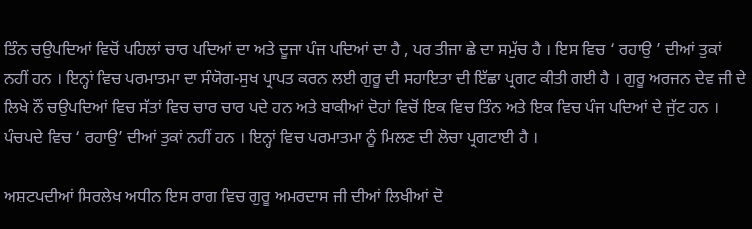ਤਿੰਨ ਚਉਪਦਿਆਂ ਵਿਚੋਂ ਪਹਿਲਾਂ ਚਾਰ ਪਦਿਆਂ ਦਾ ਅਤੇ ਦੂਜਾ ਪੰਜ ਪਦਿਆਂ ਦਾ ਹੈ , ਪਰ ਤੀਜਾ ਛੇ ਦਾ ਸਮੁੱਚ ਹੈ । ਇਸ ਵਿਚ ‘ ਰਹਾਉ ’ ਦੀਆਂ ਤੁਕਾਂ ਨਹੀਂ ਹਨ । ਇਨ੍ਹਾਂ ਵਿਚ ਪਰਮਾਤਮਾ ਦਾ ਸੰਯੋਗ-ਸੁਖ ਪ੍ਰਾਪਤ ਕਰਨ ਲਈ ਗੁਰੂ ਦੀ ਸਹਾਇਤਾ ਦੀ ਇੱਛਾ ਪ੍ਰਗਟ ਕੀਤੀ ਗਈ ਹੈ । ਗੁਰੂ ਅਰਜਨ ਦੇਵ ਜੀ ਦੇ ਲਿਖੇ ਨੌਂ ਚਉਪਦਿਆਂ ਵਿਚ ਸੱਤਾਂ ਵਿਚ ਚਾਰ ਚਾਰ ਪਦੇ ਹਨ ਅਤੇ ਬਾਕੀਆਂ ਦੋਹਾਂ ਵਿਚੋਂ ਇਕ ਵਿਚ ਤਿੰਨ ਅਤੇ ਇਕ ਵਿਚ ਪੰਜ ਪਦਿਆਂ ਦੇ ਜੁੱਟ ਹਨ । ਪੰਚਪਦੇ ਵਿਚ ‘ ਰਹਾਉ’ ਦੀਆਂ ਤੁਕਾਂ ਨਹੀਂ ਹਨ । ਇਨ੍ਹਾਂ ਵਿਚ ਪਰਮਾਤਮਾ ਨੂੰ ਮਿਲਣ ਦੀ ਲੋਚਾ ਪ੍ਰਗਟਾਈ ਹੈ ।

ਅਸ਼ਟਪਦੀਆਂ ਸਿਰਲੇਖ ਅਧੀਨ ਇਸ ਰਾਗ ਵਿਚ ਗੁਰੂ ਅਮਰਦਾਸ ਜੀ ਦੀਆਂ ਲਿਖੀਆਂ ਦੋ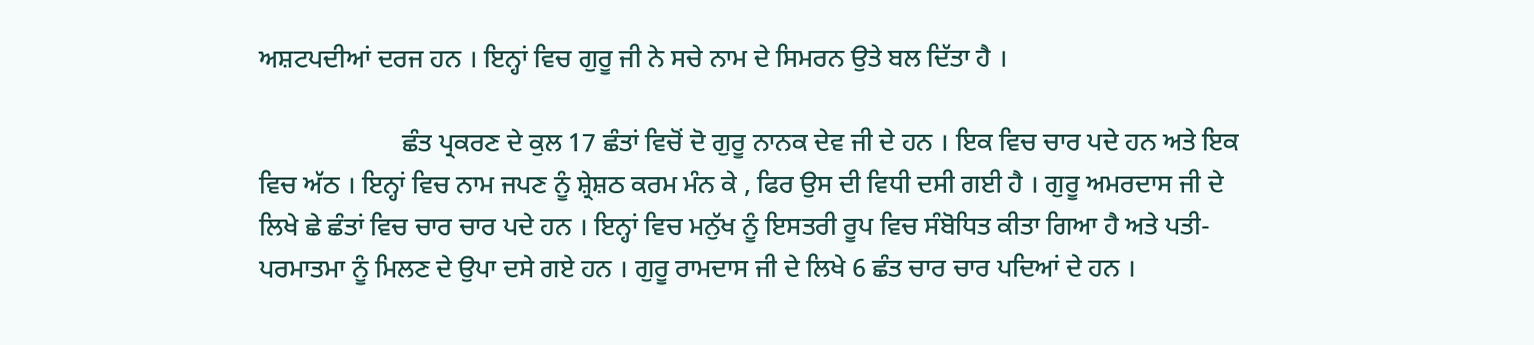ਅਸ਼ਟਪਦੀਆਂ ਦਰਜ ਹਨ । ਇਨ੍ਹਾਂ ਵਿਚ ਗੁਰੂ ਜੀ ਨੇ ਸਚੇ ਨਾਮ ਦੇ ਸਿਮਰਨ ਉਤੇ ਬਲ ਦਿੱਤਾ ਹੈ ।

                      ਛੰਤ ਪ੍ਰਕਰਣ ਦੇ ਕੁਲ 17 ਛੰਤਾਂ ਵਿਚੋਂ ਦੋ ਗੁਰੂ ਨਾਨਕ ਦੇਵ ਜੀ ਦੇ ਹਨ । ਇਕ ਵਿਚ ਚਾਰ ਪਦੇ ਹਨ ਅਤੇ ਇਕ ਵਿਚ ਅੱਠ । ਇਨ੍ਹਾਂ ਵਿਚ ਨਾਮ ਜਪਣ ਨੂੰ ਸ਼੍ਰੇਸ਼ਠ ਕਰਮ ਮੰਨ ਕੇ , ਫਿਰ ਉਸ ਦੀ ਵਿਧੀ ਦਸੀ ਗਈ ਹੈ । ਗੁਰੂ ਅਮਰਦਾਸ ਜੀ ਦੇ ਲਿਖੇ ਛੇ ਛੰਤਾਂ ਵਿਚ ਚਾਰ ਚਾਰ ਪਦੇ ਹਨ । ਇਨ੍ਹਾਂ ਵਿਚ ਮਨੁੱਖ ਨੂੰ ਇਸਤਰੀ ਰੂਪ ਵਿਚ ਸੰਬੋਧਿਤ ਕੀਤਾ ਗਿਆ ਹੈ ਅਤੇ ਪਤੀ-ਪਰਮਾਤਮਾ ਨੂੰ ਮਿਲਣ ਦੇ ਉਪਾ ਦਸੇ ਗਏ ਹਨ । ਗੁਰੂ ਰਾਮਦਾਸ ਜੀ ਦੇ ਲਿਖੇ 6 ਛੰਤ ਚਾਰ ਚਾਰ ਪਦਿਆਂ ਦੇ ਹਨ ।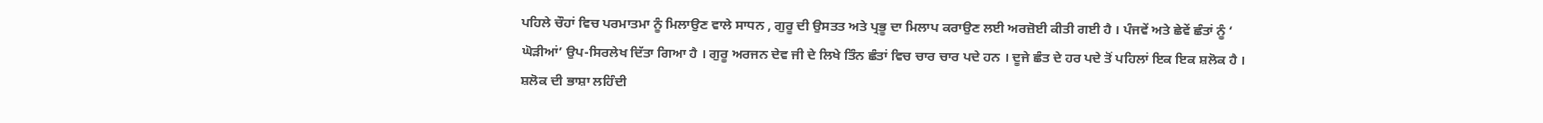ਪਹਿਲੇ ਚੌਹਾਂ ਵਿਚ ਪਰਮਾਤਮਾ ਨੂੰ ਮਿਲਾਉਣ ਵਾਲੇ ਸਾਧਨ , ਗੁਰੂ ਦੀ ਉਸਤਤ ਅਤੇ ਪ੍ਰਭੂ ਦਾ ਮਿਲਾਪ ਕਰਾਉਣ ਲਈ ਅਰਜ਼ੋਈ ਕੀਤੀ ਗਈ ਹੈ । ਪੰਜਵੇਂ ਅਤੇ ਛੇਵੇਂ ਛੰਤਾਂ ਨੂੰ ‘ ਘੋੜੀਆਂ’ ਉਪ-ਸਿਰਲੇਖ ਦਿੱਤਾ ਗਿਆ ਹੈ । ਗੁਰੂ ਅਰਜਨ ਦੇਵ ਜੀ ਦੇ ਲਿਖੇ ਤਿੰਨ ਛੰਤਾਂ ਵਿਚ ਚਾਰ ਚਾਰ ਪਦੇ ਹਨ । ਦੂਜੇ ਛੰਤ ਦੇ ਹਰ ਪਦੇ ਤੋਂ ਪਹਿਲਾਂ ਇਕ ਇਕ ਸ਼ਲੋਕ ਹੈ । ਸ਼ਲੋਕ ਦੀ ਭਾਸ਼ਾ ਲਹਿੰਦੀ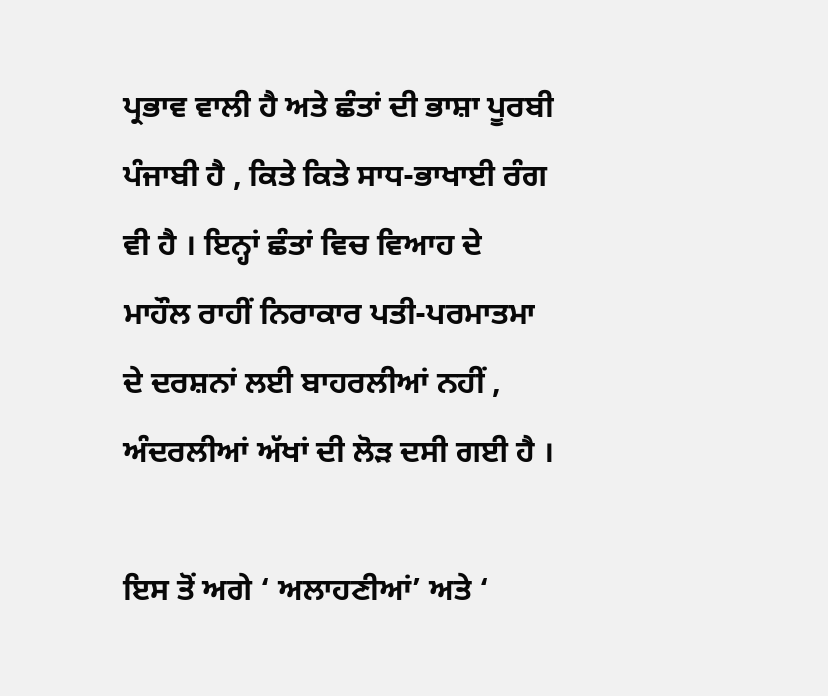ਪ੍ਰਭਾਵ ਵਾਲੀ ਹੈ ਅਤੇ ਛੰਤਾਂ ਦੀ ਭਾਸ਼ਾ ਪੂਰਬੀ ਪੰਜਾਬੀ ਹੈ , ਕਿਤੇ ਕਿਤੇ ਸਾਧ-ਭਾਖਾਈ ਰੰਗ ਵੀ ਹੈ । ਇਨ੍ਹਾਂ ਛੰਤਾਂ ਵਿਚ ਵਿਆਹ ਦੇ ਮਾਹੌਲ ਰਾਹੀਂ ਨਿਰਾਕਾਰ ਪਤੀ-ਪਰਮਾਤਮਾ ਦੇ ਦਰਸ਼ਨਾਂ ਲਈ ਬਾਹਰਲੀਆਂ ਨਹੀਂ , ਅੰਦਰਲੀਆਂ ਅੱਖਾਂ ਦੀ ਲੋੜ ਦਸੀ ਗਈ ਹੈ ।

ਇਸ ਤੋਂ ਅਗੇ ‘ ਅਲਾਹਣੀਆਂ’ ਅਤੇ ‘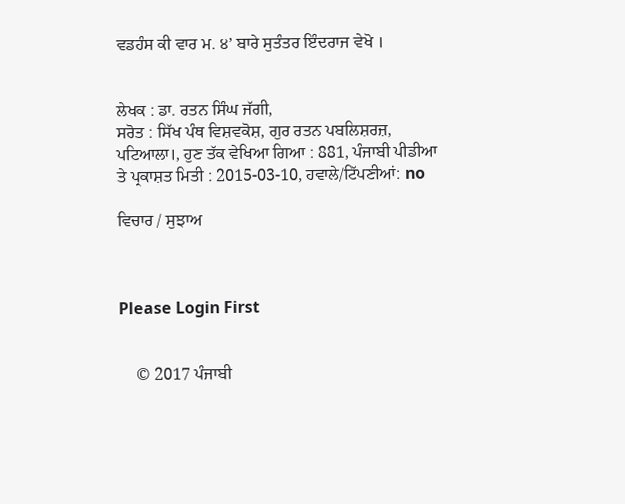ਵਡਹੰਸ ਕੀ ਵਾਰ ਮ. ੪’ ਬਾਰੇ ਸੁਤੰਤਰ ਇੰਦਰਾਜ ਵੇਖੋ ।


ਲੇਖਕ : ਡਾ. ਰਤਨ ਸਿੰਘ ਜੱਗੀ,
ਸਰੋਤ : ਸਿੱਖ ਪੰਥ ਵਿਸ਼ਵਕੋਸ਼, ਗੁਰ ਰਤਨ ਪਬਲਿਸ਼ਰਜ਼, ਪਟਿਆਲਾ।, ਹੁਣ ਤੱਕ ਵੇਖਿਆ ਗਿਆ : 881, ਪੰਜਾਬੀ ਪੀਡੀਆ ਤੇ ਪ੍ਰਕਾਸ਼ਤ ਮਿਤੀ : 2015-03-10, ਹਵਾਲੇ/ਟਿੱਪਣੀਆਂ: no

ਵਿਚਾਰ / ਸੁਝਾਅ



Please Login First


    © 2017 ਪੰਜਾਬੀ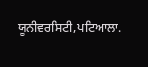ਯੂਨੀਵਰਸਿਟੀ,ਪਟਿਆਲਾ.